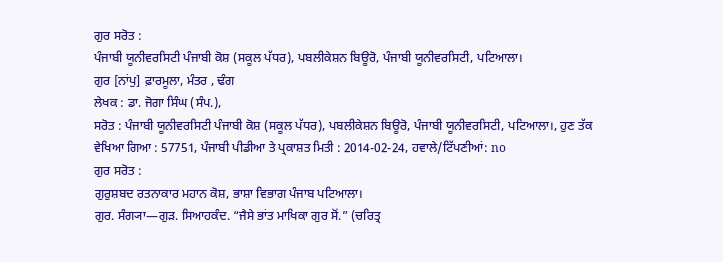ਗੁਰ ਸਰੋਤ :
ਪੰਜਾਬੀ ਯੂਨੀਵਰਸਿਟੀ ਪੰਜਾਬੀ ਕੋਸ਼ (ਸਕੂਲ ਪੱਧਰ), ਪਬਲੀਕੇਸ਼ਨ ਬਿਊਰੋ, ਪੰਜਾਬੀ ਯੂਨੀਵਰਸਿਟੀ, ਪਟਿਆਲਾ।
ਗੁਰ [ਨਾਂਪੁ] ਫ਼ਾਰਮੂਲਾ, ਮੰਤਰ , ਢੰਗ
ਲੇਖਕ : ਡਾ. ਜੋਗਾ ਸਿੰਘ (ਸੰਪ.),
ਸਰੋਤ : ਪੰਜਾਬੀ ਯੂਨੀਵਰਸਿਟੀ ਪੰਜਾਬੀ ਕੋਸ਼ (ਸਕੂਲ ਪੱਧਰ), ਪਬਲੀਕੇਸ਼ਨ ਬਿਊਰੋ, ਪੰਜਾਬੀ ਯੂਨੀਵਰਸਿਟੀ, ਪਟਿਆਲਾ।, ਹੁਣ ਤੱਕ ਵੇਖਿਆ ਗਿਆ : 57751, ਪੰਜਾਬੀ ਪੀਡੀਆ ਤੇ ਪ੍ਰਕਾਸ਼ਤ ਮਿਤੀ : 2014-02-24, ਹਵਾਲੇ/ਟਿੱਪਣੀਆਂ: no
ਗੁਰ ਸਰੋਤ :
ਗੁਰੁਸ਼ਬਦ ਰਤਨਾਕਾਰ ਮਹਾਨ ਕੋਸ਼, ਭਾਸ਼ਾ ਵਿਭਾਗ ਪੰਜਾਬ ਪਟਿਆਲਾ।
ਗੁਰ. ਸੰਗ੍ਯਾ—ਗੁੜ. ਸਿਆਹਕੰਦ. “ਜੈਸੇ ਭਾਂਤ ਮਾਖਿਕਾ ਗੁਰ ਸੋਂ.” (ਚਰਿਤ੍ਰ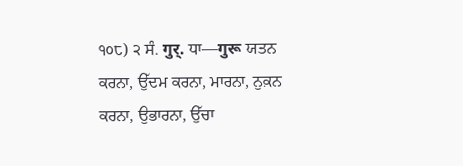੧੦੮) ੨ ਸੰ. गुर्. ਧਾ—गुरू ਯਤਨ ਕਰਨਾ, ਉੱਦਮ ਕਰਨਾ, ਮਾਰਨਾ, ਨੁਕ਼ਨ ਕਰਨਾ, ਉਭਾਰਨਾ, ਉੱਚਾ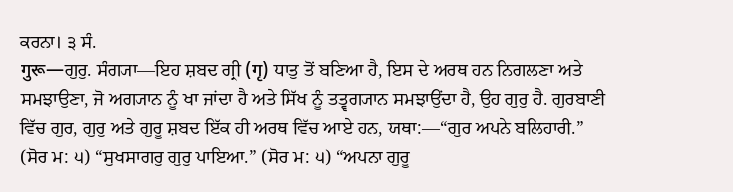ਕਰਨਾ। ੩ ਸੰ.
गुरू—ਗੁਰੁ. ਸੰਗ੍ਯਾ—ਇਹ ਸ਼ਬਦ ਗ੍ਰੀ (गृ) ਧਾਤੁ ਤੋਂ ਬਣਿਆ ਹੈ, ਇਸ ਦੇ ਅਰਥ ਹਨ ਨਿਗਲਣਾ ਅਤੇ ਸਮਝਾਉਣਾ, ਜੋ ਅਗ੍ਯਾਨ ਨੂੰ ਖਾ ਜਾਂਦਾ ਹੈ ਅਤੇ ਸਿੱਖ ਨੂੰ ਤਤ੍ਵਗ੍ਯਾਨ ਸਮਝਾਉਂਦਾ ਹੈ, ਉਹ ਗੁਰੁ ਹੈ. ਗੁਰਬਾਣੀ ਵਿੱਚ ਗੁਰ, ਗੁਰੁ ਅਤੇ ਗੁਰੂ ਸ਼ਬਦ ਇੱਕ ਹੀ ਅਰਥ ਵਿੱਚ ਆਏ ਹਨ, ਯਥਾ:—“ਗੁਰ ਅਪਨੇ ਬਲਿਹਾਰੀ.” (ਸੋਰ ਮ: ੫) “ਸੁਖਸਾਗਰੁ ਗੁਰੁ ਪਾਇਆ.” (ਸੋਰ ਮ: ੫) “ਅਪਨਾ ਗੁਰੂ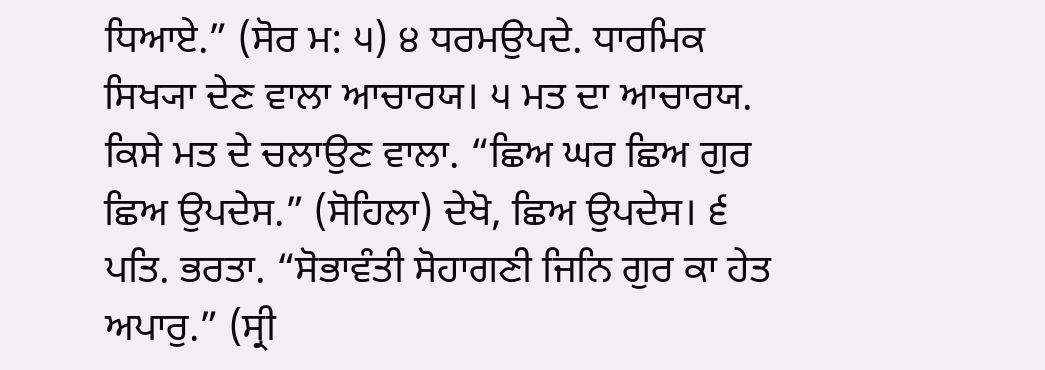ਧਿਆਏ.” (ਸੋਰ ਮ: ੫) ੪ ਧਰਮਉਪਦੇ. ਧਾਰਮਿਕ ਸਿਖ੍ਯਾ ਦੇਣ ਵਾਲਾ ਆਚਾਰਯ। ੫ ਮਤ ਦਾ ਆਚਾਰਯ. ਕਿਸੇ ਮਤ ਦੇ ਚਲਾਉਣ ਵਾਲਾ. “ਛਿਅ ਘਰ ਛਿਅ ਗੁਰ ਛਿਅ ਉਪਦੇਸ.” (ਸੋਹਿਲਾ) ਦੇਖੋ, ਛਿਅ ਉਪਦੇਸ। ੬ ਪਤਿ. ਭਰਤਾ. “ਸੋਭਾਵੰਤੀ ਸੋਹਾਗਣੀ ਜਿਨਿ ਗੁਰ ਕਾ ਹੇਤ ਅਪਾਰੁ.” (ਸ੍ਰੀ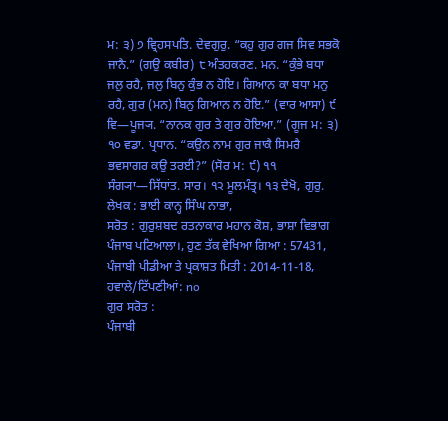ਮ: ੩) ੭ ਵ੍ਰਿਹਸਪਤਿ. ਦੇਵਗੁਰੁ. “ਕਹੁ ਗੁਰ ਗਜ ਸਿਵ ਸਭਕੋ ਜਾਨੈ.” (ਗਉ ਕਬੀਰ) ੮ ਅੰਤਹਕਰਣ. ਮਨ. “ਕੁੰਭੇ ਬਧਾ ਜਲੁ ਰਹੈ, ਜਲੁ ਬਿਨੁ ਕੁੰਭ ਨ ਹੋਇ। ਗਿਆਨ ਕਾ ਬਧਾ ਮਨੁ ਰਹੈ, ਗੁਰ (ਮਨ) ਬਿਨੁ ਗਿਆਨ ਨ ਹੋਇ.” (ਵਾਰ ਆਸਾ) ੯ ਵਿ—ਪੂਜ੍ਯ. “ਨਾਨਕ ਗੁਰ ਤੇ ਗੁਰ ਹੋਇਆ.” (ਗੂਜ ਮ: ੩) ੧੦ ਵਡਾ. ਪ੍ਰਧਾਨ. “ਕਉਨ ਨਾਮ ਗੁਰ ਜਾਕੈ ਸਿਮਰੈ ਭਵਸਾਗਰ ਕਉ ਤਰਈ?” (ਸੋਰ ਮ: ੯) ੧੧ ਸੰਗ੍ਯਾ—ਸਿੱਧਾਂਤ. ਸਾਰ। ੧੨ ਮੂਲਮੰਤ੍ਰ। ੧੩ ਦੇਖੋ, ਗੁਰੁ.
ਲੇਖਕ : ਭਾਈ ਕਾਨ੍ਹ ਸਿੰਘ ਨਾਭਾ,
ਸਰੋਤ : ਗੁਰੁਸ਼ਬਦ ਰਤਨਾਕਾਰ ਮਹਾਨ ਕੋਸ਼, ਭਾਸ਼ਾ ਵਿਭਾਗ ਪੰਜਾਬ ਪਟਿਆਲਾ।, ਹੁਣ ਤੱਕ ਵੇਖਿਆ ਗਿਆ : 57431, ਪੰਜਾਬੀ ਪੀਡੀਆ ਤੇ ਪ੍ਰਕਾਸ਼ਤ ਮਿਤੀ : 2014-11-18, ਹਵਾਲੇ/ਟਿੱਪਣੀਆਂ: no
ਗੁਰ ਸਰੋਤ :
ਪੰਜਾਬੀ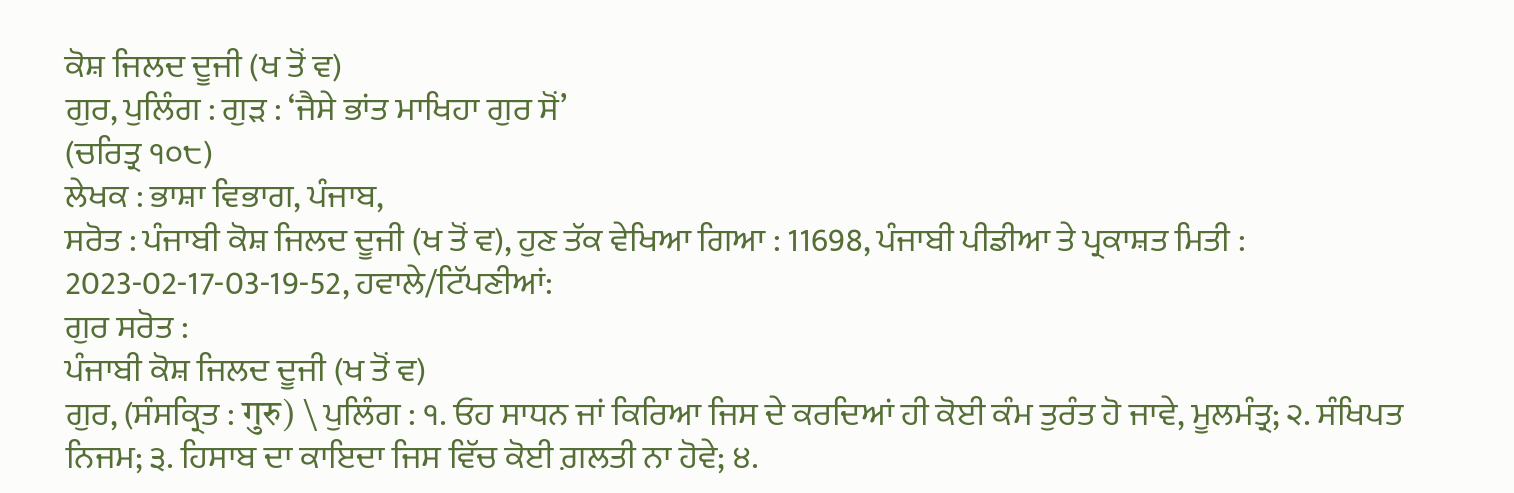ਕੋਸ਼ ਜਿਲਦ ਦੂਜੀ (ਖ ਤੋਂ ਵ)
ਗੁਰ, ਪੁਲਿੰਗ : ਗੁੜ : ‘ਜੈਸੇ ਭਾਂਤ ਮਾਖਿਹਾ ਗੁਰ ਸੋਂ’
(ਚਰਿਤ੍ਰ ੧੦੮)
ਲੇਖਕ : ਭਾਸ਼ਾ ਵਿਭਾਗ, ਪੰਜਾਬ,
ਸਰੋਤ : ਪੰਜਾਬੀ ਕੋਸ਼ ਜਿਲਦ ਦੂਜੀ (ਖ ਤੋਂ ਵ), ਹੁਣ ਤੱਕ ਵੇਖਿਆ ਗਿਆ : 11698, ਪੰਜਾਬੀ ਪੀਡੀਆ ਤੇ ਪ੍ਰਕਾਸ਼ਤ ਮਿਤੀ : 2023-02-17-03-19-52, ਹਵਾਲੇ/ਟਿੱਪਣੀਆਂ:
ਗੁਰ ਸਰੋਤ :
ਪੰਜਾਬੀ ਕੋਸ਼ ਜਿਲਦ ਦੂਜੀ (ਖ ਤੋਂ ਵ)
ਗੁਰ, (ਸੰਸਕ੍ਰਿਤ : गुरु) \ ਪੁਲਿੰਗ : ੧. ਓਹ ਸਾਧਨ ਜਾਂ ਕਿਰਿਆ ਜਿਸ ਦੇ ਕਰਦਿਆਂ ਹੀ ਕੋਈ ਕੰਮ ਤੁਰੰਤ ਹੋ ਜਾਵੇ, ਮੂਲਮੰਤ੍ਰ; ੨. ਸੰਖਿਪਤ ਨਿਜਮ; ੩. ਹਿਸਾਬ ਦਾ ਕਾਇਦਾ ਜਿਸ ਵਿੱਚ ਕੋਈ ਗ਼ਲਤੀ ਨਾ ਹੋਵੇ; ੪.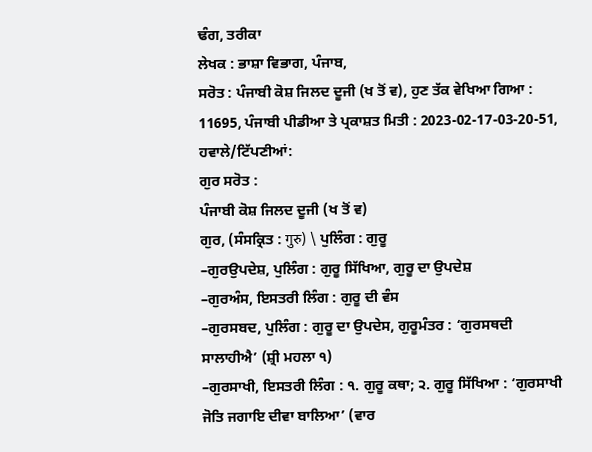ਢੰਗ, ਤਰੀਕਾ
ਲੇਖਕ : ਭਾਸ਼ਾ ਵਿਭਾਗ, ਪੰਜਾਬ,
ਸਰੋਤ : ਪੰਜਾਬੀ ਕੋਸ਼ ਜਿਲਦ ਦੂਜੀ (ਖ ਤੋਂ ਵ), ਹੁਣ ਤੱਕ ਵੇਖਿਆ ਗਿਆ : 11695, ਪੰਜਾਬੀ ਪੀਡੀਆ ਤੇ ਪ੍ਰਕਾਸ਼ਤ ਮਿਤੀ : 2023-02-17-03-20-51, ਹਵਾਲੇ/ਟਿੱਪਣੀਆਂ:
ਗੁਰ ਸਰੋਤ :
ਪੰਜਾਬੀ ਕੋਸ਼ ਜਿਲਦ ਦੂਜੀ (ਖ ਤੋਂ ਵ)
ਗੁਰ, (ਸੰਸਕ੍ਰਿਤ : गुरु) \ ਪੁਲਿੰਗ : ਗੁਰੂ
–ਗੁਰਉਪਦੇਸ਼, ਪੁਲਿੰਗ : ਗੁਰੂ ਸਿੱਖਿਆ, ਗੁਰੂ ਦਾ ਉਪਦੇਸ਼
–ਗੁਰਅੰਸ, ਇਸਤਰੀ ਲਿੰਗ : ਗੁਰੂ ਦੀ ਵੰਸ
–ਗੁਰਸਬਦ, ਪੁਲਿੰਗ : ਗੁਰੂ ਦਾ ਉਪਦੇਸ, ਗੁਰੂਮੰਤਰ : ‘ਗੁਰਸਥਦੀ ਸਾਲਾਹੀਐ’ (ਸ਼੍ਰੀ ਮਹਲਾ ੧)
–ਗੁਰਸਾਖੀ, ਇਸਤਰੀ ਲਿੰਗ : ੧. ਗੁਰੂ ਕਥਾ; ੨. ਗੁਰੂ ਸਿੱਖਿਆ : ‘ਗੁਰਸਾਖੀ ਜੋਤਿ ਜਗਾਇ ਦੀਵਾ ਬਾਲਿਆ’ (ਵਾਰ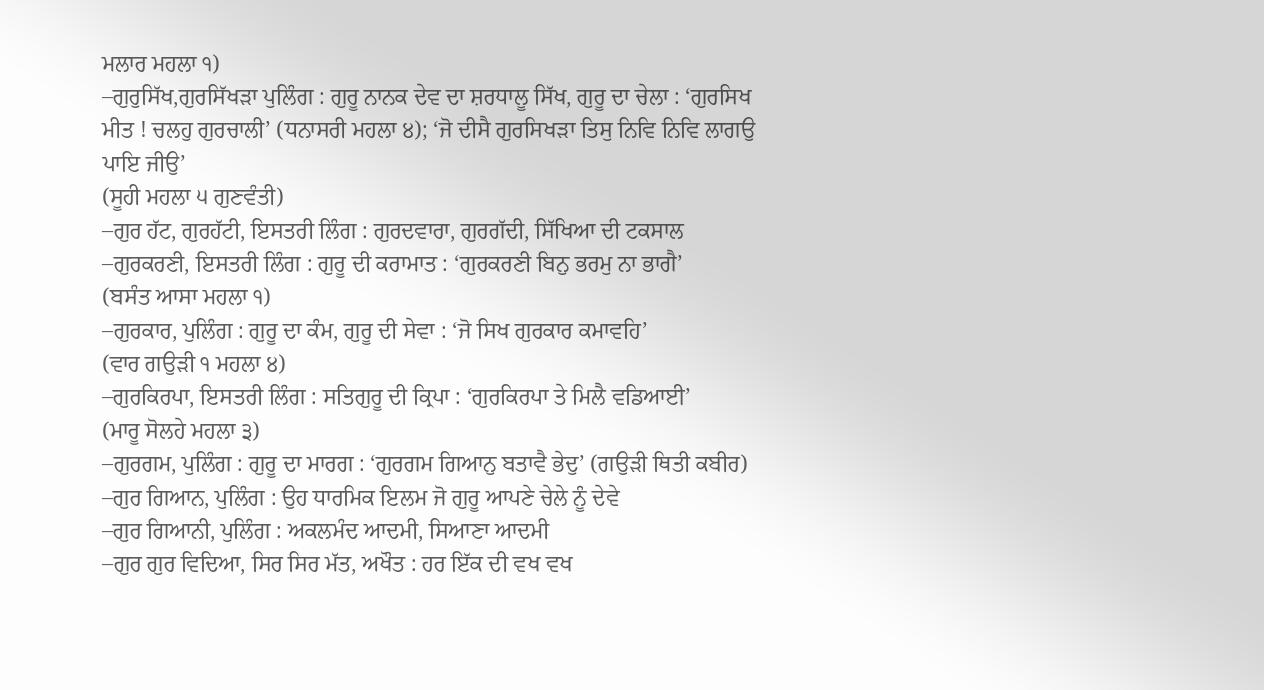ਮਲਾਰ ਮਹਲਾ ੧)
–ਗੁਰੁਸਿੱਖ,ਗੁਰਸਿੱਖੜਾ ਪੁਲਿੰਗ : ਗੁਰੂ ਨਾਨਕ ਦੇਵ ਦਾ ਸ਼ਰਧਾਲੂ ਸਿੱਖ, ਗੁਰੂ ਦਾ ਚੇਲਾ : ‘ਗੁਰਸਿਖ ਮੀਤ ! ਚਲਹੁ ਗੁਰਚਾਲੀ’ (ਧਨਾਸਰੀ ਮਹਲਾ ੪); ‘ਜੋ ਦੀਸੈ ਗੁਰਸਿਖੜਾ ਤਿਸੁ ਨਿਵਿ ਨਿਵਿ ਲਾਗਉ ਪਾਇ ਜੀਉ’
(ਸੂਹੀ ਮਹਲਾ ੫ ਗੁਣਵੰਤੀ)
–ਗੁਰ ਹੱਟ, ਗੁਰਹੱਟੀ, ਇਸਤਰੀ ਲਿੰਗ : ਗੁਰਦਵਾਰਾ, ਗੁਰਗੱਦੀ, ਸਿੱਖਿਆ ਦੀ ਟਕਸਾਲ
–ਗੁਰਕਰਣੀ, ਇਸਤਰੀ ਲਿੰਗ : ਗੁਰੂ ਦੀ ਕਰਾਮਾਤ : ‘ਗੁਰਕਰਣੀ ਬਿਨੁ ਭਰਮੁ ਨਾ ਭਾਗੈ’
(ਬਸੰਤ ਆਸਾ ਮਹਲਾ ੧)
–ਗੁਰਕਾਰ, ਪੁਲਿੰਗ : ਗੁਰੂ ਦਾ ਕੰਮ, ਗੁਰੂ ਦੀ ਸੇਵਾ : ‘ਜੋ ਸਿਖ ਗੁਰਕਾਰ ਕਮਾਵਹਿ’
(ਵਾਰ ਗਉੜੀ ੧ ਮਹਲਾ ੪)
–ਗੁਰਕਿਰਪਾ, ਇਸਤਰੀ ਲਿੰਗ : ਸਤਿਗੁਰੂ ਦੀ ਕ੍ਰਿਪਾ : ‘ਗੁਰਕਿਰਪਾ ਤੇ ਮਿਲੈ ਵਡਿਆਈ’
(ਮਾਰੂ ਸੋਲਹੇ ਮਹਲਾ ੩)
–ਗੁਰਗਮ, ਪੁਲਿੰਗ : ਗੁਰੂ ਦਾ ਮਾਰਗ : ‘ਗੁਰਗਮ ਗਿਆਨੁ ਬਤਾਵੈ ਭੇਦੁ’ (ਗਉੜੀ ਥਿਤੀ ਕਬੀਰ)
–ਗੁਰ ਗਿਆਨ, ਪੁਲਿੰਗ : ਉਹ ਧਾਰਮਿਕ ਇਲਮ ਜੋ ਗੁਰੂ ਆਪਣੇ ਚੇਲੇ ਨੂੰ ਦੇਵੇ
–ਗੁਰ ਗਿਆਨੀ, ਪੁਲਿੰਗ : ਅਕਲਮੰਦ ਆਦਮੀ, ਸਿਆਣਾ ਆਦਮੀ
–ਗੁਰ ਗੁਰ ਵਿਦਿਆ, ਸਿਰ ਸਿਰ ਮੱਤ, ਅਖੌਤ : ਹਰ ਇੱਕ ਦੀ ਵਖ ਵਖ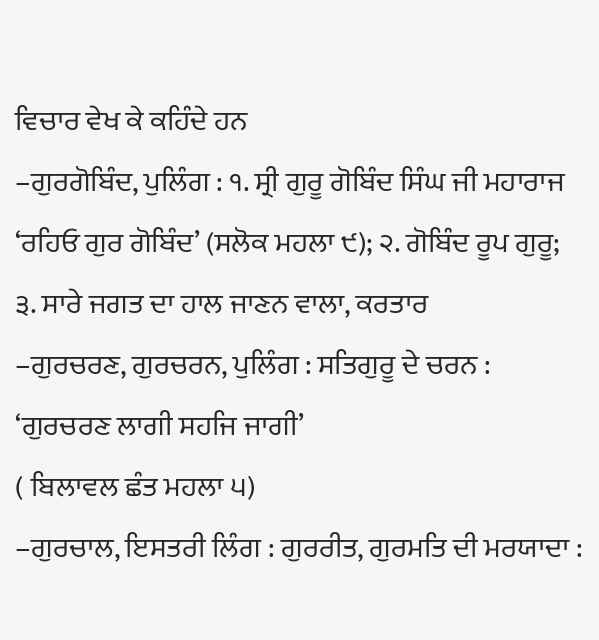ਵਿਚਾਰ ਵੇਖ ਕੇ ਕਹਿੰਦੇ ਹਨ
–ਗੁਰਗੋਬਿੰਦ, ਪੁਲਿੰਗ : ੧. ਸ੍ਰੀ ਗੁਰੂ ਗੋਬਿੰਦ ਸਿੰਘ ਜੀ ਮਹਾਰਾਜ ‘ਰਹਿਓ ਗੁਰ ਗੋਬਿੰਦ’ (ਸਲੋਕ ਮਹਲਾ ੯); ੨. ਗੋਬਿੰਦ ਰੂਪ ਗੁਰੂ; ੩. ਸਾਰੇ ਜਗਤ ਦਾ ਹਾਲ ਜਾਣਨ ਵਾਲਾ, ਕਰਤਾਰ
–ਗੁਰਚਰਣ, ਗੁਰਚਰਨ, ਪੁਲਿੰਗ : ਸਤਿਗੁਰੂ ਦੇ ਚਰਨ : ‘ਗੁਰਚਰਣ ਲਾਗੀ ਸਹਜਿ ਜਾਗੀ’
( ਬਿਲਾਵਲ ਛੰਤ ਮਹਲਾ ੫)
–ਗੁਰਚਾਲ, ਇਸਤਰੀ ਲਿੰਗ : ਗੁਰਰੀਤ, ਗੁਰਮਤਿ ਦੀ ਮਰਯਾਦਾ :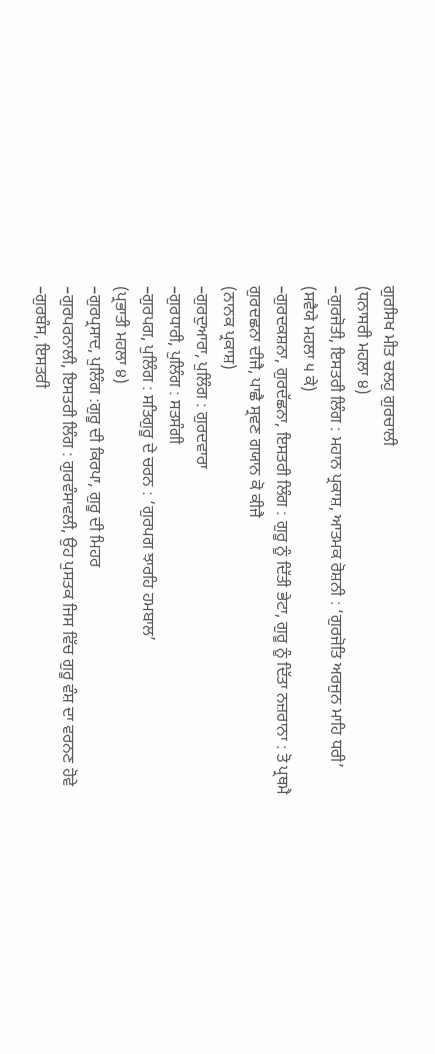ਗੁਰਸਿਖ ਮੀਤ ਚਲਹੁ ਗੁਰਚਾਲੀ
(ਧਨਾਸਰੀ ਮਹਲਾ ੪)
–ਗੁਰਜੋਤੀ, ਇਸਤਰੀ ਲਿੰਗ : ਮਹਾਨ ਪ੍ਰਕਾਸ਼, ਆਤਮਕ ਰੋਸ਼ਨੀ : ‘ਗੁਰਜੋਤਿ ਅਰਜੁਨ ਮਾਹਿ ਧਰੀ’
(ਸਵੈਯੇ ਮਹਲਾ ੫ ਕੇ)
–ਗੁਰਦਕਸ਼ਨਾ, ਗੁਰਦੱਛਨਾ, ਇਸਤਰੀ ਲਿੰਗ : ਗੁਰੂ ਨੂੰ ਦਿੱਤੀ ਭੇਟਾ, ਗੁਰੂ ਨੂੰ ਦਿੱਤਾ ਨਜ਼ਰਾਨਾ : ਤੋ ਪ੍ਰਥਮੈ ਗੁਰਦਛਨਾ ਦੀਜੈ, ਪਾਛੈ ਸ੍ਰਵਣ ਗਯਾਨ ਕੋ ਕੀਜੈ
(ਨਾਨਕ ਪ੍ਰਕਾਸ਼)
–ਗੁਰਦੁਆਰਾ, ਪੁਲਿੰਗ : ਗੁਰਦਵਾਰਾ
–ਗੁਰਧਾਰੀ, ਪੁਲਿੰਗ : ਸਤਸੰਗੀ
–ਗੁਰਪਗ, ਪੁਲਿੰਗ : ਸਤਿਗੁਰੂ ਦੇ ਚਰਨ : ‘ਗੁਰਪਗ ਝਾਰਹਿ ਹਮਬਾਲ’
(ਪ੍ਰਭਾਤੀ ਮਹਲਾ ੪)
–ਗੁਰਪ੍ਰਸਾਦ, ਪੁਲਿੰਗ :ਗੁਰੂ ਦੀ ਕਿਰਪਾ, ਗੁਰੂ ਦੀ ਮਿਹਰ
–ਗੁਰਪਰਨਾਲੀ, ਇਸਤਰੀ ਲਿੰਗ : ਗੁਰਵੰਸਾਵਲੀ, ਉਹ ਪੁਸਤਕ ਜਿਸ ਵਿੱਚ ਗੁਰੂ ਵੰਸ਼ ਦਾ ਵਰਨਣ ਹੋਵੇ
–ਗੁਰਬੰਸ, ਇਸਤਰੀ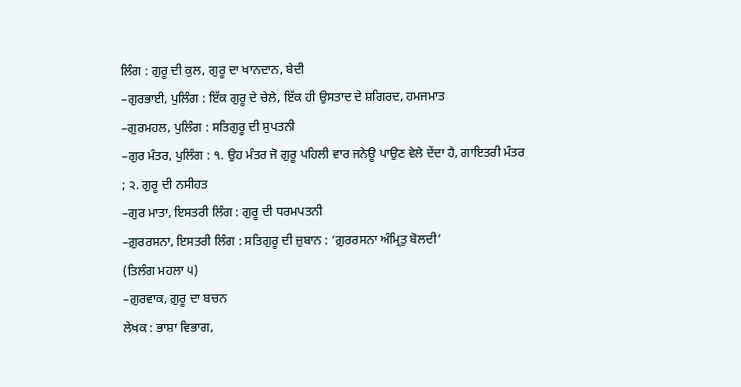ਲਿੰਗ : ਗੁਰੂ ਦੀ ਕੁਲ, ਗੁਰੂ ਦਾ ਖਾਨਦਾਨ, ਬੇਦੀ
–ਗੁਰਭਾਈ, ਪੁਲਿੰਗ : ਇੱਕ ਗੁਰੂ ਦੇ ਚੇਲੇ, ਇੱਕ ਹੀ ਉਸਤਾਦ ਦੇ ਸ਼ਗਿਰਦ, ਹਮਜਮਾਤ
–ਗੁਰਮਹਲ, ਪੁਲਿੰਗ : ਸਤਿਗੁਰੂ ਦੀ ਸੁਪਤਨੀ
–ਗੁਰ ਮੰਤਰ, ਪੁਲਿੰਗ : ੧. ਉਹ ਮੰਤਰ ਜੋ ਗੁਰੂ ਪਹਿਲੀ ਵਾਰ ਜਨੇਊ ਪਾਉਣ ਵੇਲੇ ਦੇਂਦਾ ਹੈ, ਗਾਇਤਰੀ ਮੰਤਰ ; ੨. ਗੁਰੂ ਦੀ ਨਸੀਹਤ
–ਗੁਰ ਮਾਤਾ, ਇਸਤਰੀ ਲਿੰਗ : ਗੁਰੂ ਦੀ ਧਰਮਪਤਨੀ
–ਗ਼ੁਰਰਸਨਾ, ਇਸਤਰੀ ਲਿੰਗ : ਸਤਿਗੁਰੂ ਦੀ ਜ਼ੁਬਾਨ : ‘ਗ਼ੁਰਰਸਨਾ ਅੰਮ੍ਰਿਤੁ ਬੋਲਦੀ’
(ਤਿਲੰਗ ਮਹਲਾ ੫)
–ਗ਼ੁਰਵਾਕ, ਗ਼ੁਰੂ ਦਾ ਬਚਨ
ਲੇਖਕ : ਭਾਸ਼ਾ ਵਿਭਾਗ,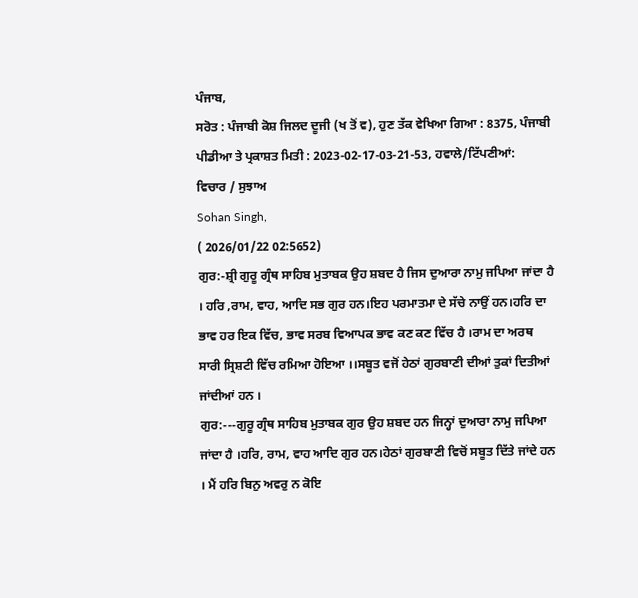ਪੰਜਾਬ,
ਸਰੋਤ : ਪੰਜਾਬੀ ਕੋਸ਼ ਜਿਲਦ ਦੂਜੀ (ਖ ਤੋਂ ਵ), ਹੁਣ ਤੱਕ ਵੇਖਿਆ ਗਿਆ : 8375, ਪੰਜਾਬੀ ਪੀਡੀਆ ਤੇ ਪ੍ਰਕਾਸ਼ਤ ਮਿਤੀ : 2023-02-17-03-21-53, ਹਵਾਲੇ/ਟਿੱਪਣੀਆਂ:
ਵਿਚਾਰ / ਸੁਝਾਅ
Sohan Singh,
( 2026/01/22 02:5652)
ਗੁਰ:-ਸ਼੍ਰੀ ਗੁਰੂ ਗ੍ਰੰਥ ਸਾਹਿਬ ਮੁਤਾਬਕ ਉਹ ਸ਼ਬਦ ਹੈ ਜਿਸ ਦੁਆਰਾ ਨਾਮੁ ਜਪਿਆ ਜਾਂਦਾ ਹੈ । ਹਰਿ ,ਰਾਮ, ਵਾਹ, ਆਦਿ ਸਭ ਗੁਰ ਹਨ।ਇਹ ਪਰਮਾਤਮਾ ਦੇ ਸੱਚੇ ਨਾਉਂ ਹਨ।ਹਰਿ ਦਾ ਭਾਵ ਹਰ ਇਕ ਵਿੱਚ, ਭਾਵ ਸਰਬ ਵਿਆਪਕ ਭਾਵ ਕਣ ਕਣ ਵਿੱਚ ਹੈ ।ਰਾਮ ਦਾ ਅਰਥ ਸਾਰੀ ਸ੍ਰਿਸ਼ਟੀ ਵਿੱਚ ਰਮਿਆ ਹੋਇਆ ।।ਸਬੂਤ ਵਜੋਂ ਹੇਠਾਂ ਗੁਰਬਾਣੀ ਦੀਆਂ ਤੁਕਾਂ ਦਿਤੀਆਂ ਜਾਂਦੀਆਂ ਹਨ ।
ਗੁਰ:---ਗੁਰੂ ਗ੍ਰੰਥ ਸਾਹਿਬ ਮੁਤਾਬਕ ਗੁਰ ਉਹ ਸ਼ਬਦ ਹਨ ਜਿਨ੍ਹਾਂ ਦੁਆਰਾ ਨਾਮੁ ਜਪਿਆ ਜਾਂਦਾ ਹੈ ।ਹਰਿ, ਰਾਮ, ਵਾਹ ਆਦਿ ਗੁਰ ਹਨ।ਹੇਠਾਂ ਗੁਰਬਾਣੀ ਵਿਚੋਂ ਸਬੂਤ ਦਿੱਤੇ ਜਾਂਦੇ ਹਨ । ਮੈਂ ਹਰਿ ਬਿਨੁ ਅਵਰੁ ਨ ਕੋਇ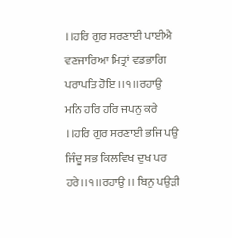।।ਹਰਿ ਗੁਰ ਸਰਣਾਈ ਪਾਈਐ ਵਣਜਾਰਿਆ ਮਿਤ੍ਰਾਂ ਵਡਭਾਗਿ ਪਰਾਪਤਿ ਹੋਇ ।।੧।।ਰਹਾਉ ਮਨਿ ਹਰਿ ਹਰਿ ਜਪਨੁ ਕਰੇ ।।ਹਰਿ ਗੁਰ ਸਰਣਾਈ ਭਜਿ ਪਉ ਜਿੰਦੂ ਸਭ ਕਿਲਵਿਖ ਦੁਖ ਪਰ ਹਰੇ।।੧।।ਰਹਾਉ ।। ਬਿਨੁ ਪਉੜੀ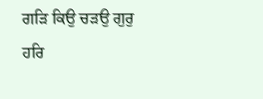ਗੜਿ ਕਿਉ ਚੜਉ ਗੁਰੁ ਹਰਿ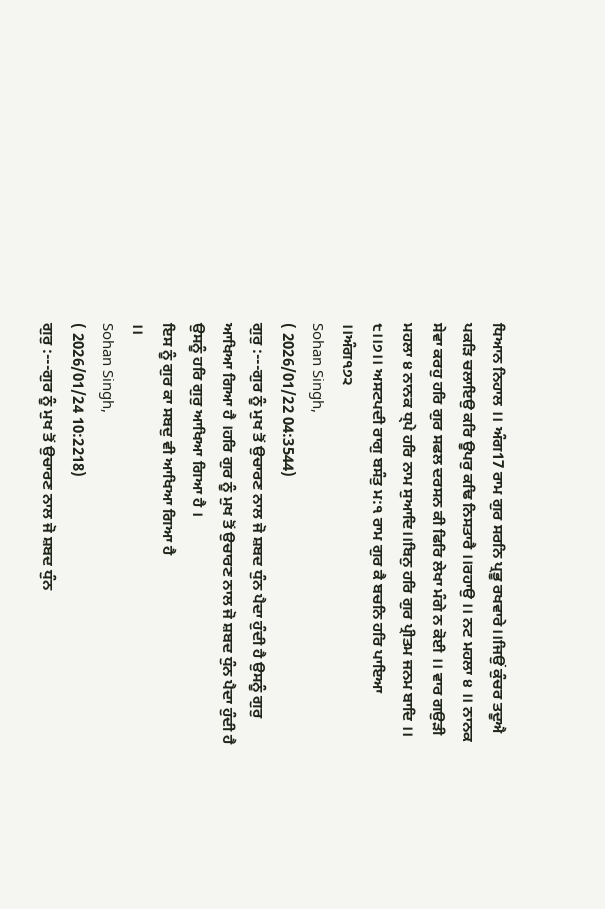ਧਿਆਨ ਨਿਹਾਲ ।। ਅੰਗ17 ਰਾਮ ਗੁਰ ਸਰਨਿ ਪ੍ਰਭੂ ਰਖਵਾਰੇ।।ਜਿਉਂ ਕੁੰਚਰ ਤਦੂਐ ਪਕੜਿ ਚਲਾਇਉ ਕਰਿ ਊਪਰੁ ਕਢਿ ਨਿਸਤਾਰੈ ।।ਰਹਾਉ ।। ਨਟ ਮਹਲਾ ੪ ।। ਨਾਨਕ ਸੇਵਾ ਕਰਹੁ ਹਰਿ ਗੁਰ ਸਫਲ ਦਰਸਨ ਕੀ ਫਿਰਿ ਲੇਖਾ ਮੰਗੇ ਨ ਕੋਈ ।। ਵਾਰ ਗਉੜੀ ਮਹਲਾ ੪ ਨਾਨਕ ਧ੍ਪੇ ਹਰਿ ਨਾਮ ਸੁਆਦਿ।।ਬਿਨੁ ਹਰਿ ਗੁਰ ਪ੍ਰੀਤਮ ਜਨਮ ਬਾਦਿ ।। ੮।।੭।। ਅਸਟਪਦੀ ਰਾਗੁ ਬਸੰਤੁ ਮ:੧ ਰਾਮ ਗੁਰ ਕੈ ਬਚਨਿ ਹਰਿ ਪਾਇਆ ।।ਅੰਗ੧੭੨
Sohan Singh,
( 2026/01/22 04:3544)
ਗੁਰੁ :---ਗੁਰ ਨੂੰ ਮੁਖ ਤੋਂ ਉਚਾਰਣ ਨਾਲ ਜੋ ਸ਼ਬਦ ਧੁੰਨ ਪੈਦਾ ਹੁੰਦੀ ਹੈ ਉਸਨੂੰ ਗੁਰੁ ਆਖਿਆ ਗਿਆ ਹੈ ।ਹਰਿ ਗੁਰ ਨੂੰ ਮੁਖ ਤੋਂ ਉਚਾਰਣ ਨਾਲ ਜੋ ਸ਼ਬਦ ਧੁੰਨ ਪੈਦਾ ਹੁੰਦੀ ਹੈ ਉਸਨੂੰ ਹਰਿ ਗੁਰੁ ਆਖਿਆ ਗਿਆ ਹੈ ।
ਇਸ ਨੂੰ ਗੁਰ ਕਾ ਸਬਦੁ ਵੀ ਆਖਿਆ ਗਿਆ ਹੈ
।।
Sohan Singh,
( 2026/01/24 10:2218)
ਗੁਰੁ :---ਗੁਰ ਨੂੰ ਮੁਖ ਤੋਂ ਉਚਾਰਣ ਨਾਲ ਜੋ ਸ਼ਬਦ ਧੁੰਨ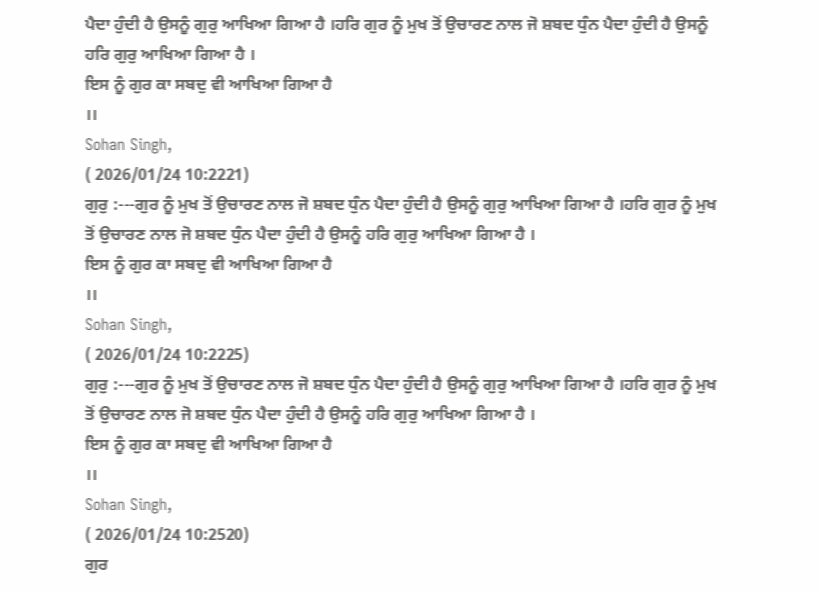ਪੈਦਾ ਹੁੰਦੀ ਹੈ ਉਸਨੂੰ ਗੁਰੁ ਆਖਿਆ ਗਿਆ ਹੈ ।ਹਰਿ ਗੁਰ ਨੂੰ ਮੁਖ ਤੋਂ ਉਚਾਰਣ ਨਾਲ ਜੋ ਸ਼ਬਦ ਧੁੰਨ ਪੈਦਾ ਹੁੰਦੀ ਹੈ ਉਸਨੂੰ ਹਰਿ ਗੁਰੁ ਆਖਿਆ ਗਿਆ ਹੈ ।
ਇਸ ਨੂੰ ਗੁਰ ਕਾ ਸਬਦੁ ਵੀ ਆਖਿਆ ਗਿਆ ਹੈ
।।
Sohan Singh,
( 2026/01/24 10:2221)
ਗੁਰੁ :---ਗੁਰ ਨੂੰ ਮੁਖ ਤੋਂ ਉਚਾਰਣ ਨਾਲ ਜੋ ਸ਼ਬਦ ਧੁੰਨ ਪੈਦਾ ਹੁੰਦੀ ਹੈ ਉਸਨੂੰ ਗੁਰੁ ਆਖਿਆ ਗਿਆ ਹੈ ।ਹਰਿ ਗੁਰ ਨੂੰ ਮੁਖ ਤੋਂ ਉਚਾਰਣ ਨਾਲ ਜੋ ਸ਼ਬਦ ਧੁੰਨ ਪੈਦਾ ਹੁੰਦੀ ਹੈ ਉਸਨੂੰ ਹਰਿ ਗੁਰੁ ਆਖਿਆ ਗਿਆ ਹੈ ।
ਇਸ ਨੂੰ ਗੁਰ ਕਾ ਸਬਦੁ ਵੀ ਆਖਿਆ ਗਿਆ ਹੈ
।।
Sohan Singh,
( 2026/01/24 10:2225)
ਗੁਰੁ :---ਗੁਰ ਨੂੰ ਮੁਖ ਤੋਂ ਉਚਾਰਣ ਨਾਲ ਜੋ ਸ਼ਬਦ ਧੁੰਨ ਪੈਦਾ ਹੁੰਦੀ ਹੈ ਉਸਨੂੰ ਗੁਰੁ ਆਖਿਆ ਗਿਆ ਹੈ ।ਹਰਿ ਗੁਰ ਨੂੰ ਮੁਖ ਤੋਂ ਉਚਾਰਣ ਨਾਲ ਜੋ ਸ਼ਬਦ ਧੁੰਨ ਪੈਦਾ ਹੁੰਦੀ ਹੈ ਉਸਨੂੰ ਹਰਿ ਗੁਰੁ ਆਖਿਆ ਗਿਆ ਹੈ ।
ਇਸ ਨੂੰ ਗੁਰ ਕਾ ਸਬਦੁ ਵੀ ਆਖਿਆ ਗਿਆ ਹੈ
।।
Sohan Singh,
( 2026/01/24 10:2520)
ਗੁਰ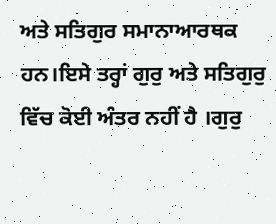ਅਤੇ ਸਤਿਗੁਰ ਸਮਾਨਾਆਰਥਕ ਹਨ।ਇਸੇ ਤਰ੍ਹਾਂ ਗੁਰੁ ਅਤੇ ਸਤਿਗੁਰੁ ਵਿੱਚ ਕੋਈ ਅੰਤਰ ਨਹੀਂ ਹੈ ।ਗੁਰੁ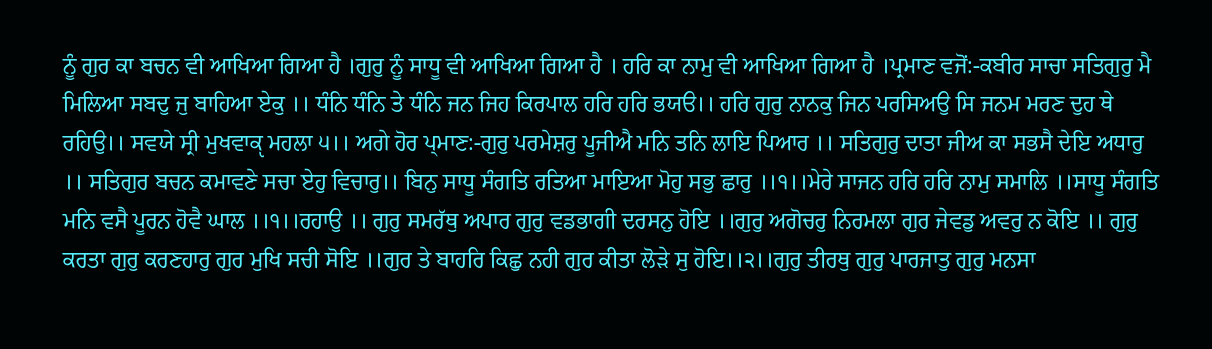ਨੂੰ ਗੁਰ ਕਾ ਬਚਨ ਵੀ ਆਖਿਆ ਗਿਆ ਹੈ ।ਗੁਰੁ ਨੂੰ ਸਾਧੂ ਵੀ ਆਖਿਆ ਗਿਆ ਹੈ । ਹਰਿ ਕਾ ਨਾਮੁ ਵੀ ਆਖਿਆ ਗਿਆ ਹੈ ।ਪ੍ਰਮਾਣ ਵਜੋਂ:-ਕਬੀਰ ਸਾਚਾ ਸਤਿਗੁਰੁ ਮੈ ਮਿਲਿਆ ਸਬਦੁ ਜੁ ਬਾਹਿਆ ਏਕੁ ।। ਧੰਨਿ ਧੰਨਿ ਤੇ ਧੰਨਿ ਜਨ ਜਿਹ ਕਿਰਪਾਲ ਹਰਿ ਹਰਿ ਭਯੳ।। ਹਰਿ ਗੁਰੁ ਨਾਨਕੁ ਜਿਨ ਪਰਸਿਅਉ ਸਿ ਜਨਮ ਮਰਣ ਦੁਹ ਥੇ ਰਹਿਉ।। ਸਵਯੇ ਸ੍ਰੀ ਮੁਖਵਾਕੵ ਮਹਲਾ ੫।। ਅਗੇ ਹੋਰ ਪ੍ਮਾਣ:-ਗੁਰੁ ਪਰਮੇਸ਼ਰੁ ਪੂਜੀਐ ਮਨਿ ਤਨਿ ਲਾਇ ਪਿਆਰ ।। ਸਤਿਗੁਰੁ ਦਾਤਾ ਜੀਅ ਕਾ ਸਭਸੈ ਦੇਇ ਅਧਾਰੁ ।। ਸਤਿਗੁਰ ਬਚਨ ਕਮਾਵਣੇ ਸਚਾ ਏਹੁ ਵਿਚਾਰੁ।। ਬਿਨੁ ਸਾਧੂ ਸੰਗਤਿ ਰਤਿਆ ਮਾਇਆ ਮੋਹੁ ਸਭੁ ਛਾਰੁ ।।੧।।ਮੇਰੇ ਸਾਜਨ ਹਰਿ ਹਰਿ ਨਾਮੁ ਸਮਾਲਿ ।।ਸਾਧੂ ਸੰਗਤਿ ਮਨਿ ਵਸੈ ਪੂਰਨ ਹੋਵੈ ਘਾਲ ।।੧।।ਰਹਾਉ ।। ਗੁਰੁ ਸਮਰੱਥੁ ਅਪਾਰ ਗੁਰੁ ਵਡਭਾਗੀ ਦਰਸਨੁ ਹੋਇ ।।ਗੁਰੁ ਅਗੋਚਰੁ ਨਿਰਮਲਾ ਗੁਰ ਜੇਵਡੁ ਅਵਰੁ ਨ ਕੋਇ ।। ਗੁਰੁ ਕਰਤਾ ਗੁਰੁ ਕਰਣਹਾਰੁ ਗੁਰ ਮੁਖਿ ਸਚੀ ਸੋਇ ।।ਗੁਰ ਤੇ ਬਾਹਰਿ ਕਿਛੁ ਨਹੀ ਗੁਰ ਕੀਤਾ ਲੋੜੇ ਸੁ ਹੋਇ।।੨।।ਗੁਰੁ ਤੀਰਥੁ ਗੁਰੁ ਪਾਰਜਾਤੁ ਗੁਰੁ ਮਨਸਾ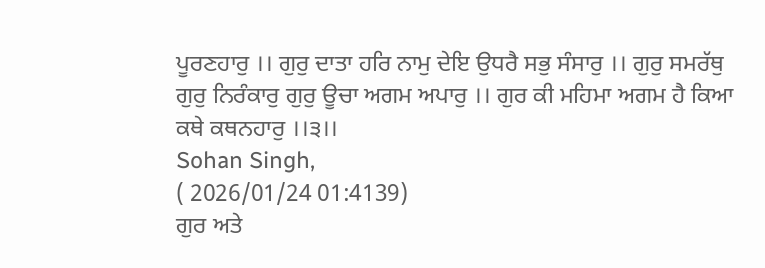ਪੂਰਣਹਾਰੁ ।। ਗੁਰੁ ਦਾਤਾ ਹਰਿ ਨਾਮੁ ਦੇਇ ਉਧਰੈ ਸਭੁ ਸੰਸਾਰੁ ।। ਗੁਰੁ ਸਮਰੱਥੁ ਗੁਰੁ ਨਿਰੰਕਾਰੁ ਗੁਰੁ ਊਚਾ ਅਗਮ ਅਪਾਰੁ ।। ਗੁਰ ਕੀ ਮਹਿਮਾ ਅਗਮ ਹੈ ਕਿਆ ਕਥੇ ਕਥਨਹਾਰੁ ।।੩।।
Sohan Singh,
( 2026/01/24 01:4139)
ਗੁਰ ਅਤੇ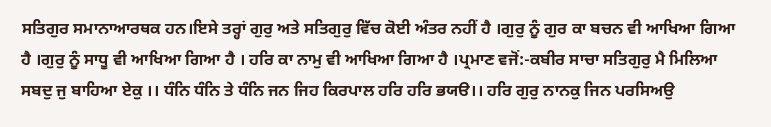ਸਤਿਗੁਰ ਸਮਾਨਾਆਰਥਕ ਹਨ।ਇਸੇ ਤਰ੍ਹਾਂ ਗੁਰੁ ਅਤੇ ਸਤਿਗੁਰੁ ਵਿੱਚ ਕੋਈ ਅੰਤਰ ਨਹੀਂ ਹੈ ।ਗੁਰੁ ਨੂੰ ਗੁਰ ਕਾ ਬਚਨ ਵੀ ਆਖਿਆ ਗਿਆ ਹੈ ।ਗੁਰੁ ਨੂੰ ਸਾਧੂ ਵੀ ਆਖਿਆ ਗਿਆ ਹੈ । ਹਰਿ ਕਾ ਨਾਮੁ ਵੀ ਆਖਿਆ ਗਿਆ ਹੈ ।ਪ੍ਰਮਾਣ ਵਜੋਂ:-ਕਬੀਰ ਸਾਚਾ ਸਤਿਗੁਰੁ ਮੈ ਮਿਲਿਆ ਸਬਦੁ ਜੁ ਬਾਹਿਆ ਏਕੁ ।। ਧੰਨਿ ਧੰਨਿ ਤੇ ਧੰਨਿ ਜਨ ਜਿਹ ਕਿਰਪਾਲ ਹਰਿ ਹਰਿ ਭਯੳ।। ਹਰਿ ਗੁਰੁ ਨਾਨਕੁ ਜਿਨ ਪਰਸਿਅਉ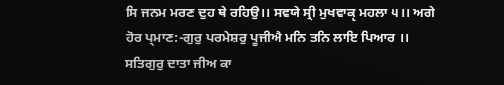ਸਿ ਜਨਮ ਮਰਣ ਦੁਹ ਥੇ ਰਹਿਉ।। ਸਵਯੇ ਸ੍ਰੀ ਮੁਖਵਾਕੵ ਮਹਲਾ ੫।। ਅਗੇ ਹੋਰ ਪ੍ਮਾਣ:-ਗੁਰੁ ਪਰਮੇਸ਼ਰੁ ਪੂਜੀਐ ਮਨਿ ਤਨਿ ਲਾਇ ਪਿਆਰ ।। ਸਤਿਗੁਰੁ ਦਾਤਾ ਜੀਅ ਕਾ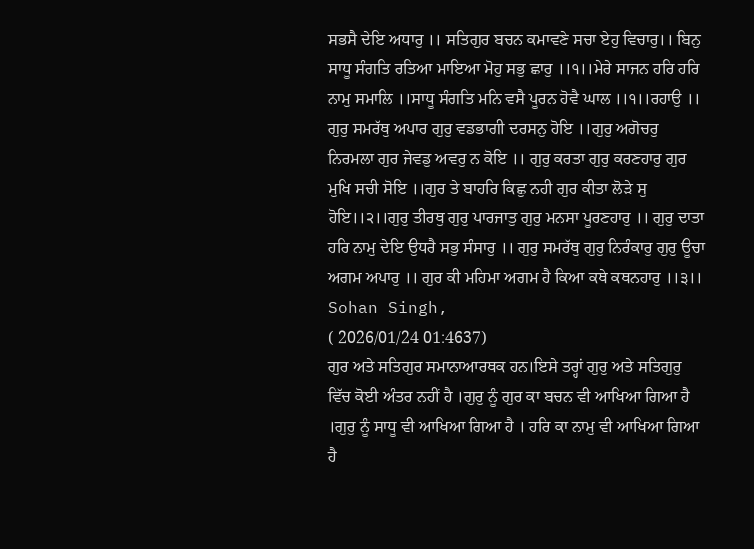ਸਭਸੈ ਦੇਇ ਅਧਾਰੁ ।। ਸਤਿਗੁਰ ਬਚਨ ਕਮਾਵਣੇ ਸਚਾ ਏਹੁ ਵਿਚਾਰੁ।। ਬਿਨੁ ਸਾਧੂ ਸੰਗਤਿ ਰਤਿਆ ਮਾਇਆ ਮੋਹੁ ਸਭੁ ਛਾਰੁ ।।੧।।ਮੇਰੇ ਸਾਜਨ ਹਰਿ ਹਰਿ ਨਾਮੁ ਸਮਾਲਿ ।।ਸਾਧੂ ਸੰਗਤਿ ਮਨਿ ਵਸੈ ਪੂਰਨ ਹੋਵੈ ਘਾਲ ।।੧।।ਰਹਾਉ ।। ਗੁਰੁ ਸਮਰੱਥੁ ਅਪਾਰ ਗੁਰੁ ਵਡਭਾਗੀ ਦਰਸਨੁ ਹੋਇ ।।ਗੁਰੁ ਅਗੋਚਰੁ ਨਿਰਮਲਾ ਗੁਰ ਜੇਵਡੁ ਅਵਰੁ ਨ ਕੋਇ ।। ਗੁਰੁ ਕਰਤਾ ਗੁਰੁ ਕਰਣਹਾਰੁ ਗੁਰ ਮੁਖਿ ਸਚੀ ਸੋਇ ।।ਗੁਰ ਤੇ ਬਾਹਰਿ ਕਿਛੁ ਨਹੀ ਗੁਰ ਕੀਤਾ ਲੋੜੇ ਸੁ ਹੋਇ।।੨।।ਗੁਰੁ ਤੀਰਥੁ ਗੁਰੁ ਪਾਰਜਾਤੁ ਗੁਰੁ ਮਨਸਾ ਪੂਰਣਹਾਰੁ ।। ਗੁਰੁ ਦਾਤਾ ਹਰਿ ਨਾਮੁ ਦੇਇ ਉਧਰੈ ਸਭੁ ਸੰਸਾਰੁ ।। ਗੁਰੁ ਸਮਰੱਥੁ ਗੁਰੁ ਨਿਰੰਕਾਰੁ ਗੁਰੁ ਊਚਾ ਅਗਮ ਅਪਾਰੁ ।। ਗੁਰ ਕੀ ਮਹਿਮਾ ਅਗਮ ਹੈ ਕਿਆ ਕਥੇ ਕਥਨਹਾਰੁ ।।੩।।
Sohan Singh,
( 2026/01/24 01:4637)
ਗੁਰ ਅਤੇ ਸਤਿਗੁਰ ਸਮਾਨਾਆਰਥਕ ਹਨ।ਇਸੇ ਤਰ੍ਹਾਂ ਗੁਰੁ ਅਤੇ ਸਤਿਗੁਰੁ ਵਿੱਚ ਕੋਈ ਅੰਤਰ ਨਹੀਂ ਹੈ ।ਗੁਰੁ ਨੂੰ ਗੁਰ ਕਾ ਬਚਨ ਵੀ ਆਖਿਆ ਗਿਆ ਹੈ ।ਗੁਰੁ ਨੂੰ ਸਾਧੂ ਵੀ ਆਖਿਆ ਗਿਆ ਹੈ । ਹਰਿ ਕਾ ਨਾਮੁ ਵੀ ਆਖਿਆ ਗਿਆ ਹੈ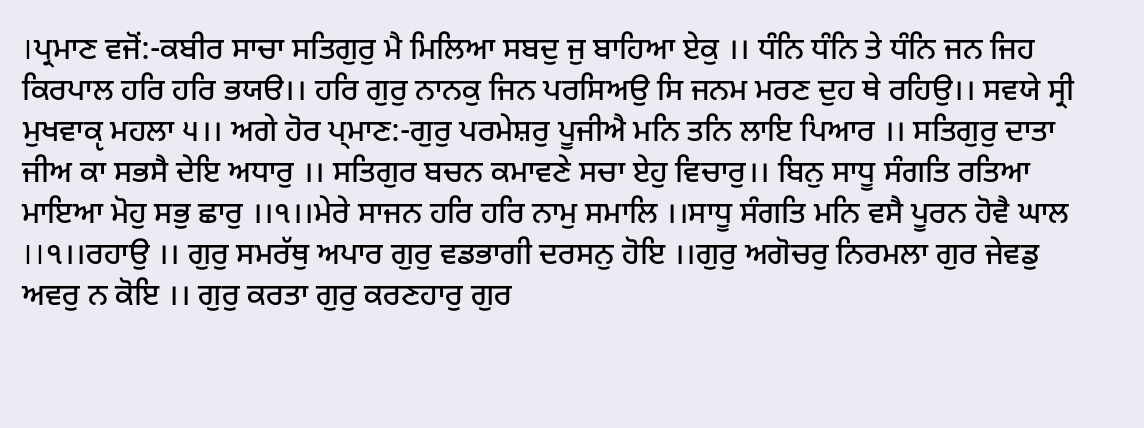।ਪ੍ਰਮਾਣ ਵਜੋਂ:-ਕਬੀਰ ਸਾਚਾ ਸਤਿਗੁਰੁ ਮੈ ਮਿਲਿਆ ਸਬਦੁ ਜੁ ਬਾਹਿਆ ਏਕੁ ।। ਧੰਨਿ ਧੰਨਿ ਤੇ ਧੰਨਿ ਜਨ ਜਿਹ ਕਿਰਪਾਲ ਹਰਿ ਹਰਿ ਭਯੳ।। ਹਰਿ ਗੁਰੁ ਨਾਨਕੁ ਜਿਨ ਪਰਸਿਅਉ ਸਿ ਜਨਮ ਮਰਣ ਦੁਹ ਥੇ ਰਹਿਉ।। ਸਵਯੇ ਸ੍ਰੀ ਮੁਖਵਾਕੵ ਮਹਲਾ ੫।। ਅਗੇ ਹੋਰ ਪ੍ਮਾਣ:-ਗੁਰੁ ਪਰਮੇਸ਼ਰੁ ਪੂਜੀਐ ਮਨਿ ਤਨਿ ਲਾਇ ਪਿਆਰ ।। ਸਤਿਗੁਰੁ ਦਾਤਾ ਜੀਅ ਕਾ ਸਭਸੈ ਦੇਇ ਅਧਾਰੁ ।। ਸਤਿਗੁਰ ਬਚਨ ਕਮਾਵਣੇ ਸਚਾ ਏਹੁ ਵਿਚਾਰੁ।। ਬਿਨੁ ਸਾਧੂ ਸੰਗਤਿ ਰਤਿਆ ਮਾਇਆ ਮੋਹੁ ਸਭੁ ਛਾਰੁ ।।੧।।ਮੇਰੇ ਸਾਜਨ ਹਰਿ ਹਰਿ ਨਾਮੁ ਸਮਾਲਿ ।।ਸਾਧੂ ਸੰਗਤਿ ਮਨਿ ਵਸੈ ਪੂਰਨ ਹੋਵੈ ਘਾਲ ।।੧।।ਰਹਾਉ ।। ਗੁਰੁ ਸਮਰੱਥੁ ਅਪਾਰ ਗੁਰੁ ਵਡਭਾਗੀ ਦਰਸਨੁ ਹੋਇ ।।ਗੁਰੁ ਅਗੋਚਰੁ ਨਿਰਮਲਾ ਗੁਰ ਜੇਵਡੁ ਅਵਰੁ ਨ ਕੋਇ ।। ਗੁਰੁ ਕਰਤਾ ਗੁਰੁ ਕਰਣਹਾਰੁ ਗੁਰ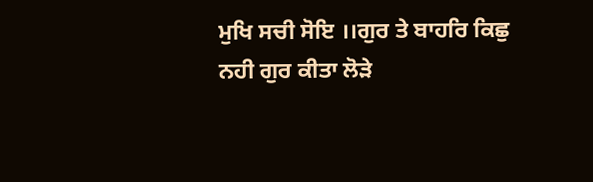ਮੁਖਿ ਸਚੀ ਸੋਇ ।।ਗੁਰ ਤੇ ਬਾਹਰਿ ਕਿਛੁ ਨਹੀ ਗੁਰ ਕੀਤਾ ਲੋੜੇ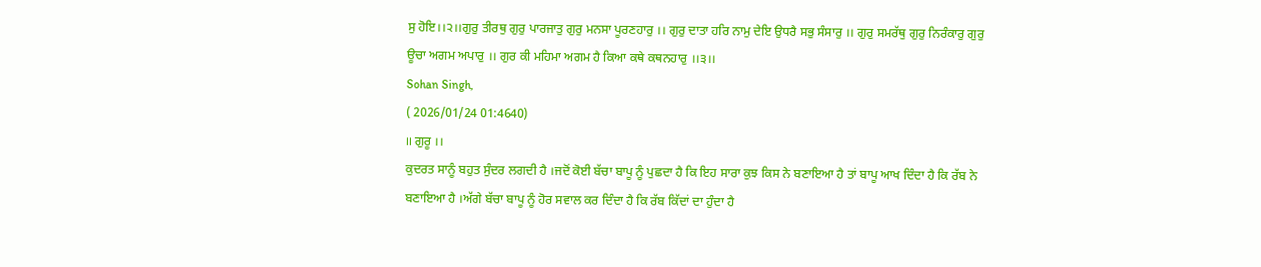ਸੁ ਹੋਇ।।੨।।ਗੁਰੁ ਤੀਰਥੁ ਗੁਰੁ ਪਾਰਜਾਤੁ ਗੁਰੁ ਮਨਸਾ ਪੂਰਣਹਾਰੁ ।। ਗੁਰੁ ਦਾਤਾ ਹਰਿ ਨਾਮੁ ਦੇਇ ਉਧਰੈ ਸਭੁ ਸੰਸਾਰੁ ।। ਗੁਰੁ ਸਮਰੱਥੁ ਗੁਰੁ ਨਿਰੰਕਾਰੁ ਗੁਰੁ ਊਚਾ ਅਗਮ ਅਪਾਰੁ ।। ਗੁਰ ਕੀ ਮਹਿਮਾ ਅਗਮ ਹੈ ਕਿਆ ਕਥੇ ਕਥਨਹਾਰੁ ।।੩।।
Sohan Singh,
( 2026/01/24 01:4640)
।। ਗੁਰੂ ।।
ਕੁਦਰਤ ਸਾਨੂੰ ਬਹੁਤ ਸੁੰਦਰ ਲਗਦੀ ਹੈ ।ਜਦੋਂ ਕੋਈ ਬੱਚਾ ਬਾਪੂ ਨੂੰ ਪੁਛਦਾ ਹੈ ਕਿ ਇਹ ਸਾਰਾ ਕੁਝ ਕਿਸ ਨੇ ਬਣਾਇਆ ਹੈ ਤਾਂ ਬਾਪੂ ਆਖ ਦਿੰਦਾ ਹੈ ਕਿ ਰੱਬ ਨੇ ਬਣਾਇਆ ਹੈ ।ਅੱਗੇ ਬੱਚਾ ਬਾਪੂ ਨੂੰ ਹੋਰ ਸਵਾਲ ਕਰ ਦਿੰਦਾ ਹੈ ਕਿ ਰੱਬ ਕਿੱਦਾਂ ਦਾ ਹੁੰਦਾ ਹੈ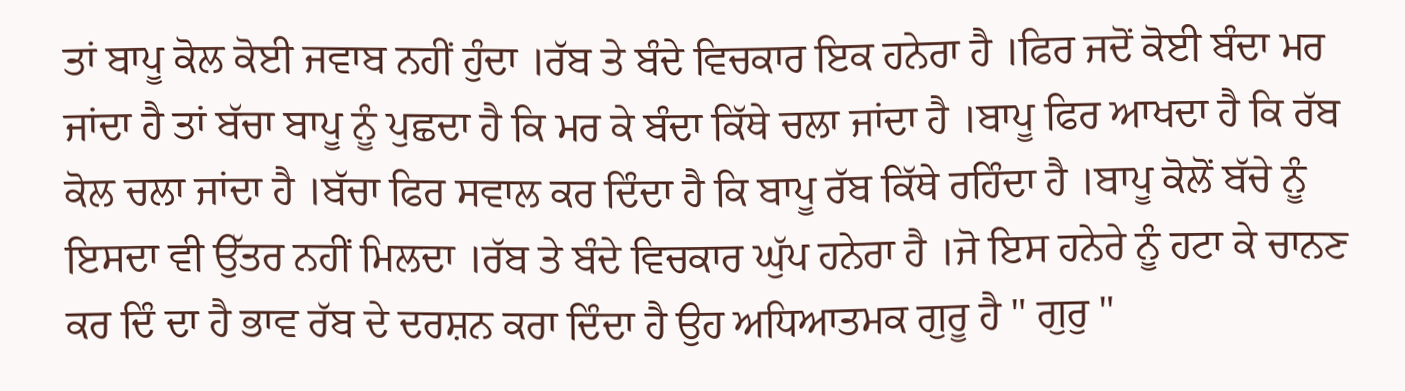ਤਾਂ ਬਾਪੂ ਕੋਲ ਕੋਈ ਜਵਾਬ ਨਹੀਂ ਹੁੰਦਾ ।ਰੱਬ ਤੇ ਬੰਦੇ ਵਿਚਕਾਰ ਇਕ ਹਨੇਰਾ ਹੈ ।ਫਿਰ ਜਦੋਂ ਕੋਈ ਬੰਦਾ ਮਰ ਜਾਂਦਾ ਹੈ ਤਾਂ ਬੱਚਾ ਬਾਪੂ ਨੂੰ ਪੁਛਦਾ ਹੈ ਕਿ ਮਰ ਕੇ ਬੰਦਾ ਕਿੱਥੇ ਚਲਾ ਜਾਂਦਾ ਹੈ ।ਬਾਪੂ ਫਿਰ ਆਖਦਾ ਹੈ ਕਿ ਰੱਬ ਕੋਲ ਚਲਾ ਜਾਂਦਾ ਹੈ ।ਬੱਚਾ ਫਿਰ ਸਵਾਲ ਕਰ ਦਿੰਦਾ ਹੈ ਕਿ ਬਾਪੂ ਰੱਬ ਕਿੱਥੇ ਰਹਿੰਦਾ ਹੈ ।ਬਾਪੂ ਕੋਲੋਂ ਬੱਚੇ ਨੂੰ ਇਸਦਾ ਵੀ ਉੱਤਰ ਨਹੀਂ ਮਿਲਦਾ ।ਰੱਬ ਤੇ ਬੰਦੇ ਵਿਚਕਾਰ ਘੁੱਪ ਹਨੇਰਾ ਹੈ ।ਜੋ ਇਸ ਹਨੇਰੇ ਨੂੰ ਹਟਾ ਕੇ ਚਾਨਣ ਕਰ ਦਿੰ ਦਾ ਹੈ ਭਾਵ ਰੱਬ ਦੇ ਦਰਸ਼ਨ ਕਰਾ ਦਿੰਦਾ ਹੈ ਉਹ ਅਧਿਆਤਮਕ ਗੁਰੂ ਹੈ " ਗੁਰੁ "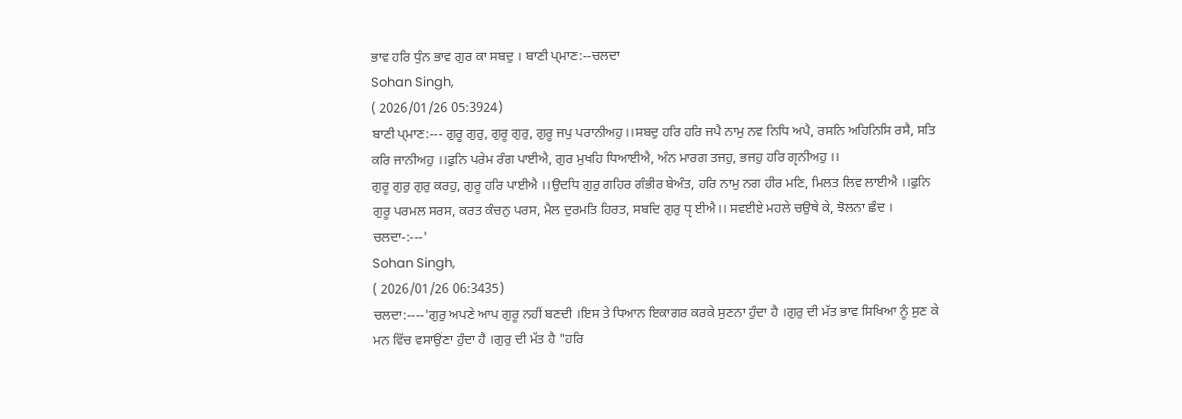ਭਾਵ ਹਰਿ ਧੁੰਨ ਭਾਵ ਗੁਰ ਕਾ ਸਬਦੁ । ਬਾਣੀ ਪ੍ਮਾਣ:--ਚਲਦਾ
Sohan Singh,
( 2026/01/26 05:3924)
ਬਾਣੀ ਪ੍ਮਾਣ:--- ਗੁਰੂ ਗੁਰੁ, ਗੁਰੂ ਗੁਰੁ, ਗੁਰੂ ਜਪੁ ਪਰਾਨੀਅਹੁ।।ਸਬਦੁ ਹਰਿ ਹਰਿ ਜਪੈ ਨਾਮੁ ਨਵ ਨਿਧਿ ਅਪੈ, ਰਸਨਿ ਅਹਿਨਿਸਿ ਰਸੈ, ਸਤਿ ਕਰਿ ਜਾਨੀਅਹੁ ।।ਫੁਨਿ ਪਰੇਮ ਰੰਗ ਪਾਈਐ, ਗੁਰ ਮੁਖਹਿ ਧਿਆਈਐ, ਅੰਨ ਮਾਰਗ ਤਜਹੁ, ਭਜਹੁ ਹਰਿ ਗੵਨੀਅਹੁ ।।
ਗੁਰੂ ਗੁਰੁ ਗੁਰੁ ਕਰਹੁ, ਗੁਰੂ ਹਰਿ ਪਾਈਐ ।।ਉਦਧਿ ਗੁਰੁ ਗਹਿਰ ਗੰਭੀਰ ਬੇਅੰਤ, ਹਰਿ ਨਾਮੁ ਨਗ ਹੀਰ ਮਣਿ, ਮਿਲਤ ਲਿਵ ਲਾਈਐ ।।ਫੁਨਿ ਗੁਰੂ ਪਰਮਲ ਸਰਸ, ਕਰਤ ਕੰਚਨੁ ਪਰਸ, ਮੈਲ ਦੁਰਮਤਿ ਹਿਰਤ, ਸਬਦਿ ਗੁਰੁ ਧੵ ਈਐ।। ਸਵਈਏ ਮਹਲੇ ਚਉਥੇ ਕੇ, ਝੋਲਨਾ ਛੰਦ । ਚਲਦਾ-:---'
Sohan Singh,
( 2026/01/26 06:3435)
ਚਲਦਾ:----'ਗੁਰੁ ਅਪਣੇ ਆਪ ਗੁਰੂ ਨਹੀਂ ਬਣਦੀ ।ਇਸ ਤੇ ਧਿਆਨ ਇਕਾਗਰ ਕਰਕੇ ਸੁਣਨਾ ਹੁੰਦਾ ਹੈ ।ਗੁਰੁ ਦੀ ਮੱਤ ਭਾਵ ਸਿਖਿਆ ਨੂੰ ਸੁਣ ਕੇ ਮਨ ਵਿੱਚ ਵਸਾਉਂਣਾ ਹੁੰਦਾ ਹੈ ।ਗੁਰੁ ਦੀ ਮੱਤ ਹੈ "ਹਰਿ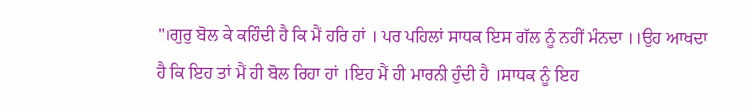"।ਗੁਰੁ ਬੋਲ ਕੇ ਕਹਿੰਦੀ ਹੈ ਕਿ ਮੈਂ ਹਰਿ ਹਾਂ । ਪਰ ਪਹਿਲਾਂ ਸਾਧਕ ਇਸ ਗੱਲ ਨੂੰ ਨਹੀਂ ਮੰਨਦਾ ।।ਉਹ ਆਖਦਾ ਹੈ ਕਿ ਇਹ ਤਾਂ ਮੈਂ ਹੀ ਬੋਲ ਰਿਹਾ ਹਾਂ ।ਇਹ ਮੈਂ ਹੀ ਮਾਰਨੀ ਹੁੰਦੀ ਹੈ ।ਸਾਧਕ ਨੂੰ ਇਹ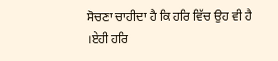ਸੋਚਣਾ ਚਾਹੀਦਾ ਹੈ ਕਿ ਹਰਿ ਵਿੱਚ ਉਹ ਵੀ ਹੈ ।ਏਹੀ ਹਰਿ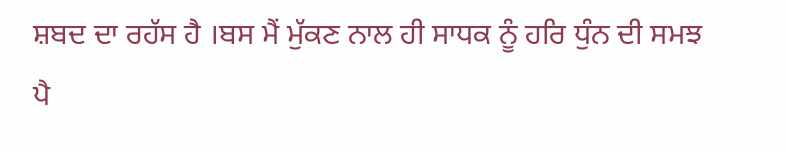ਸ਼ਬਦ ਦਾ ਰਹੱਸ ਹੈ ।ਬਸ ਮੈਂ ਮੁੱਕਣ ਨਾਲ ਹੀ ਸਾਧਕ ਨੂੰ ਹਰਿ ਧੁੰਨ ਦੀ ਸਮਝ ਪੈ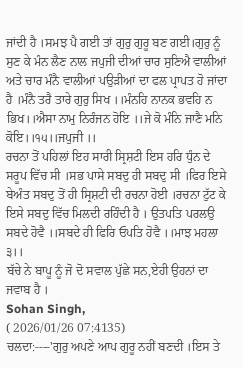ਜਾਂਦੀ ਹੈ ।ਸਮਝ ਪੈ ਗਈ ਤਾਂ ਗੁਰੁ ਗੁਰੂ ਬਣ ਗਈ।ਗੁਰੁ ਨੂੰ ਸੁਣ ਕੇ ਮੰਨ ਲੈਣ ਨਾਲ ਜਪੁਜੀ ਦੀਆਂ ਚਾਰ ਸੁਣਿਐ ਵਾਲੀਆਂ ਅਤੇ ਚਾਰ ਮੰਨੈ ਵਾਲੀਆਂ ਪਉੜੀਆਂ ਦਾ ਫਲ ਪ੍ਰਾਪਤ ਹੋ ਜਾਂਦਾ ਹੈ ।ਮੰਨੈ ਤਰੈ ਤਾਰੇ ਗੁਰੁ ਸਿਖ ।।ਮੰਨਹਿ ਨਾਨਕ ਭਵਹਿ ਨ ਭਿਖ।।ਐਸਾ ਨਾਮੁ ਨਿਰੰਜਨ ਹੋਇ ।।ਜੇ ਕੋ ਮੰਨਿ ਜਾਣੈ ਮਨਿ ਕੋਇ।।੧੫।।ਜਪੁਜੀ ।।
ਰਚਨਾ ਤੋਂ ਪਹਿਲਾਂ ਇਹ ਸਾਰੀ ਸ੍ਰਿਸ਼ਟੀ ਇਸ ਹਰਿ ਧੁੰਨ ਦੇ ਸਰੂਪ ਵਿੱਚ ਸੀ ।ਸਭ ਪਾਸੇ ਸਬਦੁ ਹੀ ਸਬਦੁ ਸੀ ।ਫਿਰ ਇਸੇ ਬੇਅੰਤ ਸਬਦੁ ਤੋਂ ਹੀ ਸ੍ਰਿਸ਼ਟੀ ਦੀ ਰਚਨਾ ਹੋਈ ।ਰਚਨਾ ਟੁੱਟ ਕੇ ਇਸੇ ਸਬਦੁ ਵਿੱਚ ਮਿਲਦੀ ਰਹਿੰਦੀ ਹੈ । ਉਤਪਤਿ ਪਰਲਉ ਸਬਦੇ ਹੋਵੈ ।।ਸਬਦੇ ਹੀ ਫਿਰਿ ਓਪਤਿ ਹੋਵੈ ।।ਮਾਝ ਮਹਲਾ ੩।।
ਬੱਚੇ ਨੇ ਬਾਪੂ ਨੂੰ ਜੋ ਦੋ ਸਵਾਲ ਪੁੱਛੇ ਸਨ,ਏਹੀ ਉਹਨਾਂ ਦਾ ਜਵਾਬ ਹੈ ।
Sohan Singh,
( 2026/01/26 07:4135)
ਚਲਦਾ:----'ਗੁਰੁ ਅਪਣੇ ਆਪ ਗੁਰੂ ਨਹੀਂ ਬਣਦੀ ।ਇਸ ਤੇ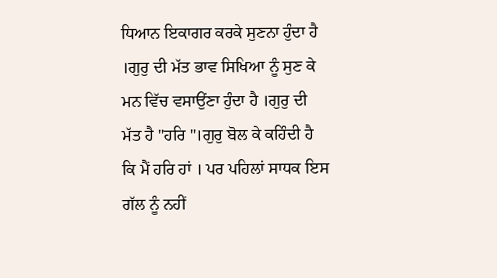ਧਿਆਨ ਇਕਾਗਰ ਕਰਕੇ ਸੁਣਨਾ ਹੁੰਦਾ ਹੈ ।ਗੁਰੁ ਦੀ ਮੱਤ ਭਾਵ ਸਿਖਿਆ ਨੂੰ ਸੁਣ ਕੇ ਮਨ ਵਿੱਚ ਵਸਾਉਂਣਾ ਹੁੰਦਾ ਹੈ ।ਗੁਰੁ ਦੀ ਮੱਤ ਹੈ "ਹਰਿ "।ਗੁਰੁ ਬੋਲ ਕੇ ਕਹਿੰਦੀ ਹੈ ਕਿ ਮੈਂ ਹਰਿ ਹਾਂ । ਪਰ ਪਹਿਲਾਂ ਸਾਧਕ ਇਸ ਗੱਲ ਨੂੰ ਨਹੀਂ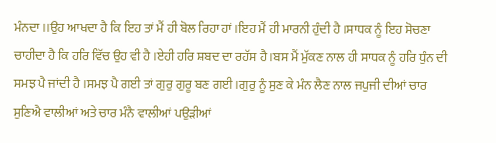ਮੰਨਦਾ ।।ਉਹ ਆਖਦਾ ਹੈ ਕਿ ਇਹ ਤਾਂ ਮੈਂ ਹੀ ਬੋਲ ਰਿਹਾ ਹਾਂ ।ਇਹ ਮੈਂ ਹੀ ਮਾਰਨੀ ਹੁੰਦੀ ਹੈ ।ਸਾਧਕ ਨੂੰ ਇਹ ਸੋਚਣਾ ਚਾਹੀਦਾ ਹੈ ਕਿ ਹਰਿ ਵਿੱਚ ਉਹ ਵੀ ਹੈ ।ਏਹੀ ਹਰਿ ਸ਼ਬਦ ਦਾ ਰਹੱਸ ਹੈ ।ਬਸ ਮੈਂ ਮੁੱਕਣ ਨਾਲ ਹੀ ਸਾਧਕ ਨੂੰ ਹਰਿ ਧੁੰਨ ਦੀ ਸਮਝ ਪੈ ਜਾਂਦੀ ਹੈ ।ਸਮਝ ਪੈ ਗਈ ਤਾਂ ਗੁਰੁ ਗੁਰੂ ਬਣ ਗਈ।ਗੁਰੁ ਨੂੰ ਸੁਣ ਕੇ ਮੰਨ ਲੈਣ ਨਾਲ ਜਪੁਜੀ ਦੀਆਂ ਚਾਰ ਸੁਣਿਐ ਵਾਲੀਆਂ ਅਤੇ ਚਾਰ ਮੰਨੈ ਵਾਲੀਆਂ ਪਉੜੀਆਂ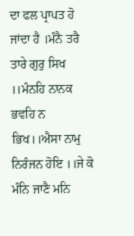ਦਾ ਫਲ ਪ੍ਰਾਪਤ ਹੋ ਜਾਂਦਾ ਹੈ ।ਮੰਨੈ ਤਰੈ ਤਾਰੇ ਗੁਰੁ ਸਿਖ ।।ਮੰਨਹਿ ਨਾਨਕ ਭਵਹਿ ਨ ਭਿਖ।।ਐਸਾ ਨਾਮੁ ਨਿਰੰਜਨ ਹੋਇ ।।ਜੇ ਕੋ ਮੰਨਿ ਜਾਣੈ ਮਨਿ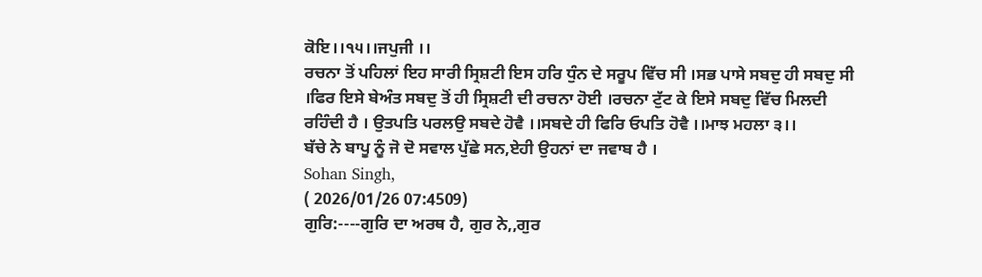ਕੋਇ।।੧੫।।ਜਪੁਜੀ ।।
ਰਚਨਾ ਤੋਂ ਪਹਿਲਾਂ ਇਹ ਸਾਰੀ ਸ੍ਰਿਸ਼ਟੀ ਇਸ ਹਰਿ ਧੁੰਨ ਦੇ ਸਰੂਪ ਵਿੱਚ ਸੀ ।ਸਭ ਪਾਸੇ ਸਬਦੁ ਹੀ ਸਬਦੁ ਸੀ ।ਫਿਰ ਇਸੇ ਬੇਅੰਤ ਸਬਦੁ ਤੋਂ ਹੀ ਸ੍ਰਿਸ਼ਟੀ ਦੀ ਰਚਨਾ ਹੋਈ ।ਰਚਨਾ ਟੁੱਟ ਕੇ ਇਸੇ ਸਬਦੁ ਵਿੱਚ ਮਿਲਦੀ ਰਹਿੰਦੀ ਹੈ । ਉਤਪਤਿ ਪਰਲਉ ਸਬਦੇ ਹੋਵੈ ।।ਸਬਦੇ ਹੀ ਫਿਰਿ ਓਪਤਿ ਹੋਵੈ ।।ਮਾਝ ਮਹਲਾ ੩।।
ਬੱਚੇ ਨੇ ਬਾਪੂ ਨੂੰ ਜੋ ਦੋ ਸਵਾਲ ਪੁੱਛੇ ਸਨ,ਏਹੀ ਉਹਨਾਂ ਦਾ ਜਵਾਬ ਹੈ ।
Sohan Singh,
( 2026/01/26 07:4509)
ਗੁਰਿ:----ਗੁਰਿ ਦਾ ਅਰਥ ਹੈ, ਗੁਰ ਨੇ,,ਗੁਰ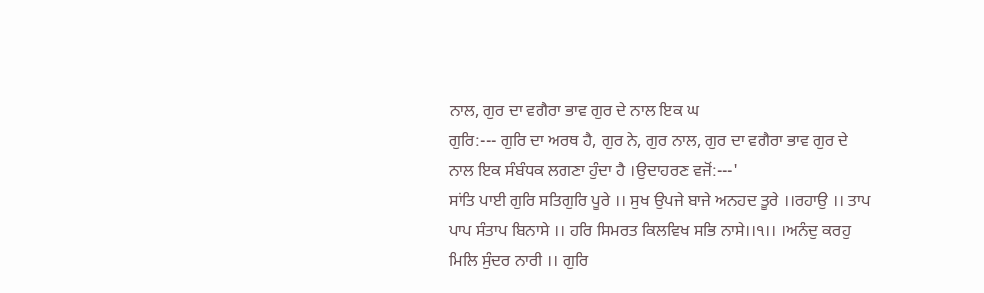ਨਾਲ, ਗੁਰ ਦਾ ਵਗੈਰਾ ਭਾਵ ਗੁਰ ਦੇ ਨਾਲ ਇਕ ਘ
ਗੁਰਿ:--- ਗੁਰਿ ਦਾ ਅਰਥ ਹੈ, ਗੁਰ ਨੇ, ਗੁਰ ਨਾਲ, ਗੁਰ ਦਾ ਵਗੈਰਾ ਭਾਵ ਗੁਰ ਦੇ ਨਾਲ ਇਕ ਸੰਬੰਧਕ ਲਗਣਾ ਹੁੰਦਾ ਹੈ ।ਉਦਾਹਰਣ ਵਜੋਂ:---'
ਸਾਂਤਿ ਪਾਈ ਗੁਰਿ ਸਤਿਗੁਰਿ ਪੂਰੇ ।। ਸੁਖ ਉਪਜੇ ਬਾਜੇ ਅਨਹਦ ਤੂਰੇ ।।ਰਹਾਉ ।। ਤਾਪ ਪਾਪ ਸੰਤਾਪ ਬਿਨਾਸੇ ।। ਹਰਿ ਸਿਮਰਤ ਕਿਲਵਿਖ ਸਭਿ ਨਾਸੇ।।੧।। ।ਅਨੰਦੁ ਕਰਹੁ ਮਿਲਿ ਸੁੰਦਰ ਨਾਰੀ ।। ਗੁਰਿ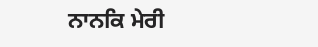ਨਾਨਕਿ ਮੇਰੀ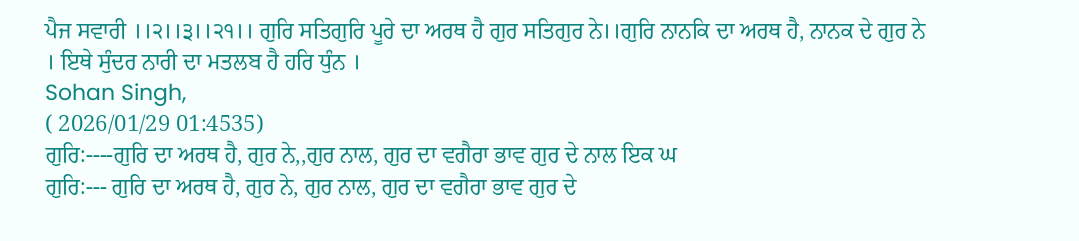ਪੈਜ ਸਵਾਰੀ ।।੨।।੩।।੨੧।। ਗੁਰਿ ਸਤਿਗੁਰਿ ਪੂਰੇ ਦਾ ਅਰਥ ਹੈ ਗੁਰ ਸਤਿਗੁਰ ਨੇ।।ਗੁਰਿ ਨਾਨਕਿ ਦਾ ਅਰਥ ਹੈ, ਨਾਨਕ ਦੇ ਗੁਰ ਨੇ । ਇਥੇ ਸੁੰਦਰ ਨਾਰੀ ਦਾ ਮਤਲਬ ਹੈ ਹਰਿ ਧੁੰਨ ।
Sohan Singh,
( 2026/01/29 01:4535)
ਗੁਰਿ:----ਗੁਰਿ ਦਾ ਅਰਥ ਹੈ, ਗੁਰ ਨੇ,,ਗੁਰ ਨਾਲ, ਗੁਰ ਦਾ ਵਗੈਰਾ ਭਾਵ ਗੁਰ ਦੇ ਨਾਲ ਇਕ ਘ
ਗੁਰਿ:--- ਗੁਰਿ ਦਾ ਅਰਥ ਹੈ, ਗੁਰ ਨੇ, ਗੁਰ ਨਾਲ, ਗੁਰ ਦਾ ਵਗੈਰਾ ਭਾਵ ਗੁਰ ਦੇ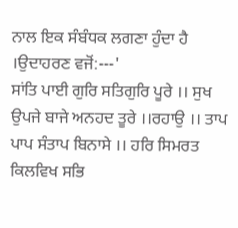ਨਾਲ ਇਕ ਸੰਬੰਧਕ ਲਗਣਾ ਹੁੰਦਾ ਹੈ ।ਉਦਾਹਰਣ ਵਜੋਂ:---'
ਸਾਂਤਿ ਪਾਈ ਗੁਰਿ ਸਤਿਗੁਰਿ ਪੂਰੇ ।। ਸੁਖ ਉਪਜੇ ਬਾਜੇ ਅਨਹਦ ਤੂਰੇ ।।ਰਹਾਉ ।। ਤਾਪ ਪਾਪ ਸੰਤਾਪ ਬਿਨਾਸੇ ।। ਹਰਿ ਸਿਮਰਤ ਕਿਲਵਿਖ ਸਭਿ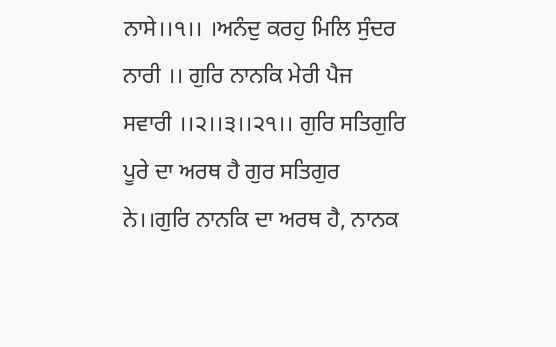ਨਾਸੇ।।੧।। ।ਅਨੰਦੁ ਕਰਹੁ ਮਿਲਿ ਸੁੰਦਰ ਨਾਰੀ ।। ਗੁਰਿ ਨਾਨਕਿ ਮੇਰੀ ਪੈਜ ਸਵਾਰੀ ।।੨।।੩।।੨੧।। ਗੁਰਿ ਸਤਿਗੁਰਿ ਪੂਰੇ ਦਾ ਅਰਥ ਹੈ ਗੁਰ ਸਤਿਗੁਰ ਨੇ।।ਗੁਰਿ ਨਾਨਕਿ ਦਾ ਅਰਥ ਹੈ, ਨਾਨਕ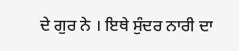ਦੇ ਗੁਰ ਨੇ । ਇਥੇ ਸੁੰਦਰ ਨਾਰੀ ਦਾ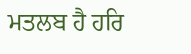ਮਤਲਬ ਹੈ ਹਰਿ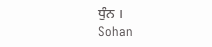ਧੁੰਨ ।
Sohan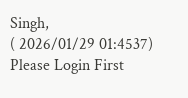Singh,
( 2026/01/29 01:4537)
Please Login First